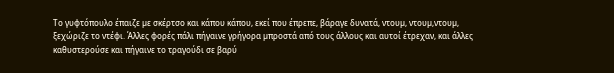Το γυφτόπουλο έπαιζε µε σκέρτσο και κάπου κάπου, εκεί που έπρεπε, βάραγε δυνατά, ντουµ, ντουµ,ντουµ, ξεχώριζε το ντέφι. Άλλες φορές πάλι πήγαινε γρήγορα µπροστά από τους άλλους και αυτοί έτρεχαν, και άλλες καθυστερούσε και πήγαινε το τραγούδι σε βαρύ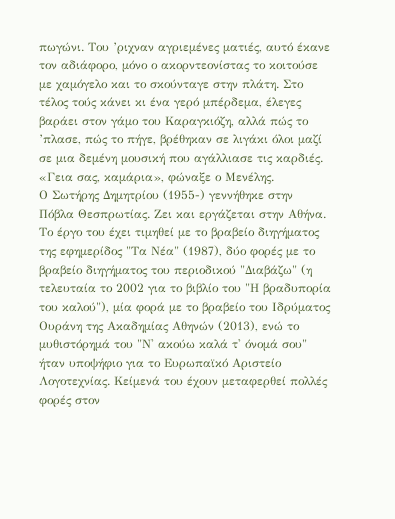πωγώνι. Του ’ριχναν αγριεµένες µατιές, αυτό έκανε τον αδιάφορο, µόνο ο ακορντεονίστας το κοιτούσε µε χαµόγελο και το σκούνταγε στην πλάτη. Στο τέλος τούς κάνει κι ένα γερό µπέρδεµα, έλεγες βαράει στον γάµο του Καραγκιόζη, αλλά πώς το ’πλασε, πώς το πήγε, βρέθηκαν σε λιγάκι όλοι µαζί σε µια δεµένη µουσική που αγάλλιασε τις καρδιές. «Γεια σας, καµάρια», φώναξε ο Μενέλης.
Ο Σωτήρης Δημητρίου (1955-) γεννήθηκε στην Πόβλα Θεσπρωτίας. Ζει και εργάζεται στην Αθήνα. Το έργο του έχει τιμηθεί με το βραβείο διηγήματος της εφημερίδος "Τα Νέα" (1987), δύο φορές με το βραβείο διηγήματος του περιοδικού "Διαβάζω" (η τελευταία το 2002 για το βιβλίο του "Η βραδυπορία του καλού"), μία φορά με το βραβείο του Ιδρύματος Ουράνη της Ακαδημίας Αθηνών (2013), ενώ το μυθιστόρημά του "Ν' ακούω καλά τ' όνομά σου" ήταν υποψήφιο για το Ευρωπαϊκό Αριστείο Λογοτεχνίας. Κείμενά του έχουν μεταφερθεί πολλές φορές στον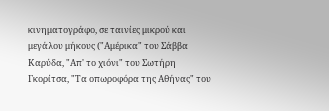κινηματογράφο, σε ταινίες μικρού και μεγάλου μήκους ("Αμέρικα" του Σάββα Καρύδα, "Απ' το χιόνι" του Σωτήρη Γκορίτσα, "Τα οπωροφόρα της Αθήνας" του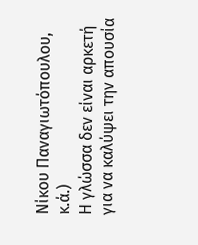Νίκου Παναγιωτόπουλου, κ.ά.)
Η γλώσσα δεν είναι αρκετή για να καλύψει την απουσία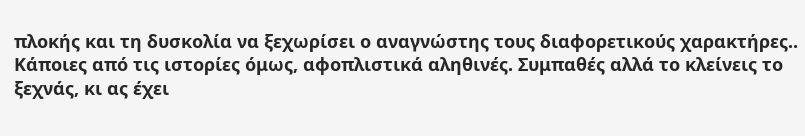πλοκής και τη δυσκολία να ξεχωρίσει ο αναγνώστης τους διαφορετικούς χαρακτήρες.. Κάποιες από τις ιστορίες όμως, αφοπλιστικά αληθινές. Συμπαθές αλλά το κλείνεις το ξεχνάς, κι ας έχει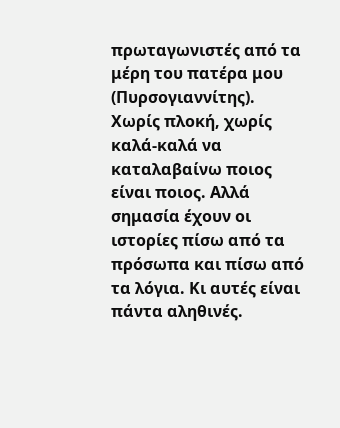πρωταγωνιστές από τα μέρη του πατέρα μου (Πυρσογιαννίτης).
Χωρίς πλοκή, χωρίς καλά-καλά να καταλαβαίνω ποιος είναι ποιος. Αλλά σημασία έχουν οι ιστορίες πίσω από τα πρόσωπα και πίσω από τα λόγια. Κι αυτές είναι πάντα αληθινές.